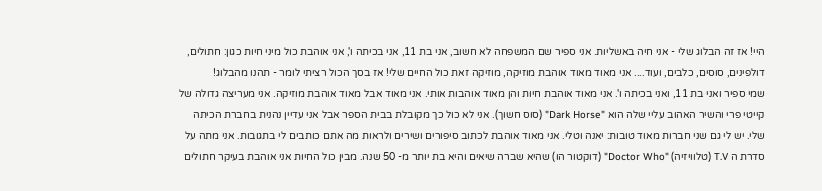היי! אז זה הבלוג שלי - אני חיה באשליות. אני ספיר שם המשפחה לא חשוב, אני בת 11, אני בכיתה ו', אני אוהבת כול מיני חיות כגון: חתולים, דולפינים, סוסים, כלבים, ועוד.... אני מאוד מאוד אוהבת מוזיקה, מוזיקה זאת כול החיים שלי! אז בסך הכול רציתי לומר - תהנו מהבלוג!
שמי ספיר ואני בת 11, ואני בכיתה ו'. אני מאוד אוהבת חיות והן מאוד אוהבות אותי. אני מאוד אבל מאוד אוהבת מוזיקה. אני מעריצה גדולה של קייטי פרי והשיר האהוב עליי שלה הוא "Dark Horse" (סוס חשוך). אני לא כול כך מקובלת בבית הספר אבל אני עדיין נהנית בחברת הכיתה שלי. יש לי גם שני חברות מאוד טובות: יאנה וטלי. אני מאוד אוהבת לכתוב סיפורים ושירים ולראות מה אתם כותבים לי בתגובות. אני מתה על סדרת ה T.V (טלוויזיה) "Doctor Who" (דוקטור הו) שהיא שברה שיאים והיא בת יותר מ- 50 שנה. מבין כול החיות אני אוהבת בעיקר חתולים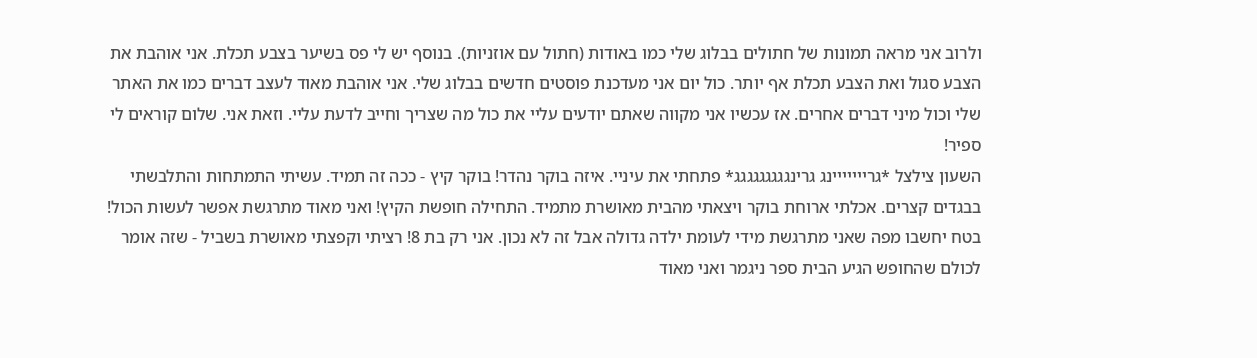ולרוב אני מראה תמונות של חתולים בבלוג שלי כמו באודות (חתול עם אוזניות). בנוסף יש לי פס בשיער בצבע תכלת. אני אוהבת את הצבע סגול ואת הצבע תכלת אף יותר. כול יום אני מעדכנת פוסטים חדשים בבלוג שלי. אני אוהבת מאוד לעצב דברים כמו את האתר שלי וכול מיני דברים אחרים. אז עכשיו אני מקווה שאתם יודעים עליי את כול מה שצריך וחייב לדעת עליי. וזאת אני. שלום קוראים לי ספיר!
השעון צילצל *גרייייייינג גרינגגגגגגגגג* פתחתי את עיניי. איזה בוקר נהדר! בוקר קיץ - ככה זה תמיד. עשיתי התמתחות והתלבשתי בבגדים קצרים. אכלתי ארוחת בוקר ויצאתי מהבית מאושרת מתמיד. התחילה חופשת הקיץ! ואני מאוד מתרגשת אפשר לעשות הכול! בטח יחשבו מפה שאני מתרגשת מידי לעומת ילדה גדולה אבל זה לא נכון. אני רק בת 8! רציתי וקפצתי מאושרת בשביל - שזה אומר לכולם שהחופש הגיע הבית ספר ניגמר ואני מאוד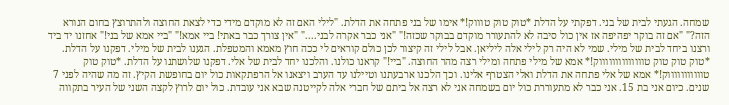שמחה. הגעתי לבית של בני. דפקתי על הדלת *טוק טוק טוווק!* אימו של בני פתחה את הדלת. "לילי האם זה לא מוקדם מידי כדי לצאת החוצה ולהתרוצץ בחום הנורא הזה?" "אם זה בוקר יפהיפה אז אין כול סיבה לא להתעורר מוקדם בבוקר שכזה!" "אני כבר אקרה לבני...." "אין צורך כבר באתי! ביי אמא!" "ביי אמא של בני!" אחזנו יד ביד ורצנו ביחד לבית של מילי. שמי לא היה רק לילי אלה ליליאן. אבל לילי זה קיצור לכן כולם קוראים לי ככה חוץ מאמא והמטפלת. הגענו לבית של מילי. דפקנו על הדלת. *טוק טוק טוק טווווווווווווווק!* אמא של מילי פתחה ומילי רצה מהר החוצה. "ביי!" קראנו כולנו. והלכנו יחד לבית של אלי. דפקנו שלושתנו על הדלת. *טוק טוק טוווווווווווק!* אמא של אלי פתחה את הדלת ואלי הצטרף אלינו. וכך הלכנו ארבעתנו וטיילנו עד הערב ויצאנו אל הרפתקאות כול יום בחופשת הקיץ. זה מה שהיה לפני 7 שנים. כיום אני בת 15. אני כבר לא מתעוררת כול יום בשמחה אני לא רצה אל ביתם של חברי אלה לקייטנה שבא אני עובדת. כול יום לרוץ לקצה השני של העיר בתקווה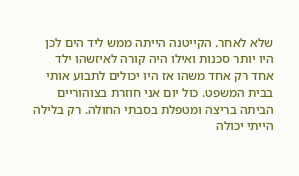שלא לאחר. הקייטנה הייתה ממש ליד הים לכן היו יותר סכנות ואילו היה קורה לאיזשהו ילד אחד רק אחד משהו אז היו יכולים לתבוע אותי בבית המשפט. כול יום אני חוזרת בצוהוריים הביתה בריצה ומטפלת בסבתי החולה. רק בלילה הייתי יכולה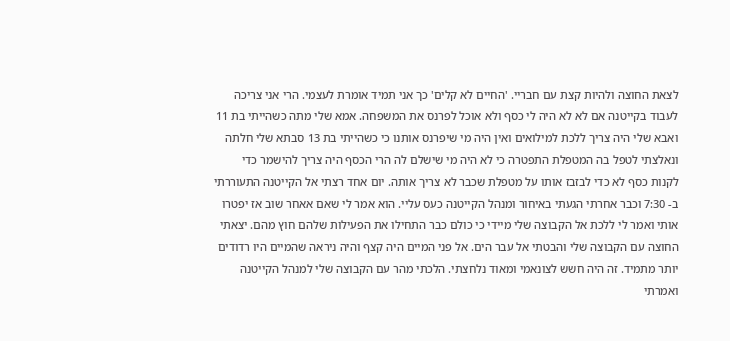לצאת החוצה ולהיות קצת עם חבריי. 'החיים לא קלים' כך אני תמיד אומרת לעצמי. הרי אני צריכה לעבוד בקייטנה אם לא לא היה לי כסף ולא אוכל לפרנס את המשפחה. אמא שלי מתה כשהייתי בת 11 ואבא שלי היה צריך ללכת למילואים ואין היה מי שיפרנס אותנו כי כשהייתי בת 13 סבתא שלי חלתה ונאלצתי לטפל בה המטפלת התפטרה כי לא היה מי שישלם לה הרי הכסף היה צריך להישמר כדי לקנות כסף לא כדי לבזבז אותו על מטפלת שכבר לא צריך אותה. יום אחד רצתי אל הקייטנה התעוררתי ב- 7:30 וכבר אחרתי הגעתי באיחור ומנהל הקייטנה כעס עליי. הוא אמר לי שאם אאחר שוב אז יפטרו אותי ואמר לי ללכת אל הקבוצה שלי מיידי כי כולם כבר התחילו את הפעילות שלהם חוץ מהם. יצאתי החוצה עם הקבוצה שלי והבטתי אל עבר הים. אל פני המיים היה קצף והיה ניראה שהמיים היו רדודים יותר מתמיד. זה היה חשש לצונאמי ומאוד נלחצתי. הלכתי מהר עם הקבוצה שלי למנהל הקייטנה ואמרתי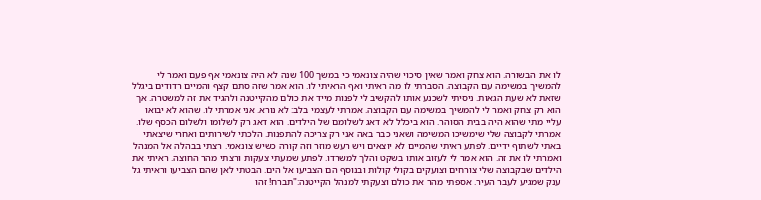לו את הבשורה. הוא צחק ואמר שאין סיכוי שהיה צונאמי כי במשך 100 שנה לא היה צונאמי אף פעם ואמר לי להמשיך במשימה עם הקבוצה. הסברתי לו מה ראיתי ואף הראיתי לו. הוא אמר שזה סתם קצף והמיים רדודים ביגלל שזאת לא שעת הגאות. ניסיתי לשכנע אותו להקשיב לי לפנות מייד את כולם מהקייטנה ולהגיד את זה למשטרה. אך הוא רק צחק ואמר לי להמשיך במשימה עם הקבוצה. אמרתי לעצמי בלב: לא נורא. אני אמרתי לו. שהוא לא יבואו עליי מתי שהוא היה בבית הסוהר. הוא ביכלל לא דאג לשלומם של הילדים. הוא דאג רק לשלומו ולשלום הכסף שלו. אמרתי לקבוצה שלי שימשיכו המשימה ושאני כבר באה אני רק צריכה להתפנות. הלכתי לשירותים ואחרי שיצאתי באתי לשתוף ידיים. לפתע ראיתי שהמיים לא יוצאים ויש רעש מוזר וזה קורה כשיש צונאמי. רצתי בבהלה אל המנהל ואמרתי לו את זה. הוא אמר לי לעזוב אותו בשקט והלך למשרדו. לפתע שמעתי צעקות ורצתי מהר החוצה. ראיתי את הילדים שבקבוצה שלי צורחים וצועקים בקולי קולות ובנוסף הם הצביעו אל הים. הבטתי לאן שהם הצביעו וראיתי גל ענק שמגיע לעבר העיר. אספתי מהר את כולם וצעקתי למנהל הקייטנה:"תברח! זהו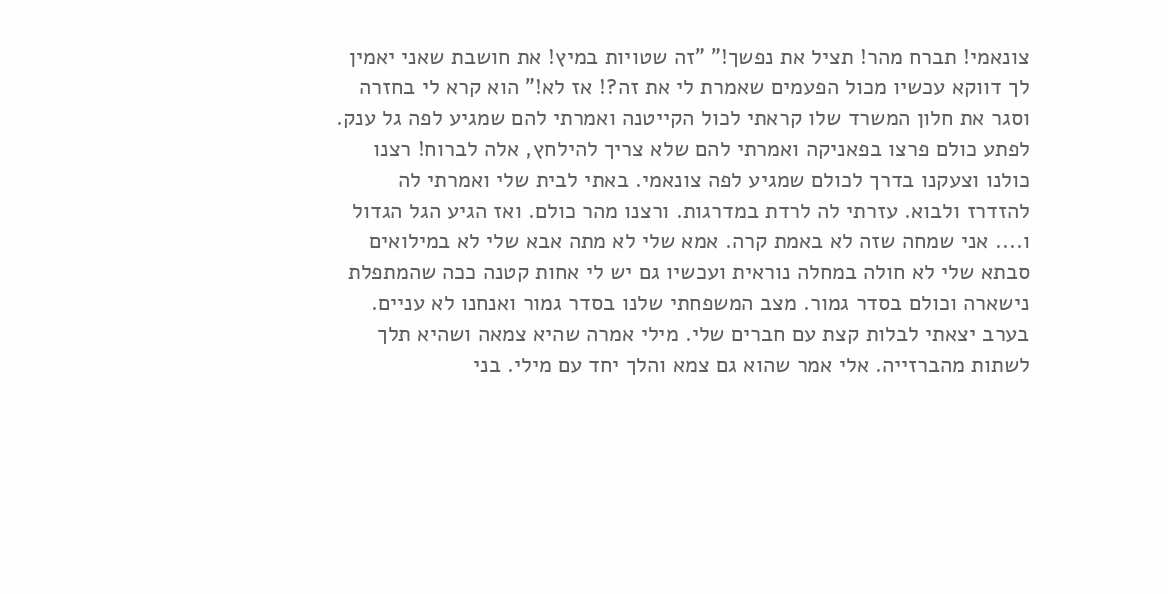צונאמי! תברח מהר! תציל את נפשך!" "זה שטויות במיץ! את חושבת שאני יאמין לך דווקא עכשיו מכול הפעמים שאמרת לי את זה?! אז לא!" הוא קרא לי בחזרה וסגר את חלון המשרד שלו קראתי לכול הקייטנה ואמרתי להם שמגיע לפה גל ענק. לפתע כולם פרצו בפאניקה ואמרתי להם שלא צריך להילחץ, אלה לברוח! רצנו כולנו וצעקנו בדרך לכולם שמגיע לפה צונאמי. באתי לבית שלי ואמרתי לה להזדרז ולבוא. עזרתי לה לרדת במדרגות. ורצנו מהר כולם. ואז הגיע הגל הגדול ו.... אני שמחה שזה לא באמת קרה. אמא שלי לא מתה אבא שלי לא במילואים סבתא שלי לא חולה במחלה נוראית ועכשיו גם יש לי אחות קטנה ככה שהמתפלת נישארה וכולם בסדר גמור. מצב המשפחתי שלנו בסדר גמור ואנחנו לא עניים. בערב יצאתי לבלות קצת עם חברים שלי. מילי אמרה שהיא צמאה ושהיא תלך לשתות מהברזייה. אלי אמר שהוא גם צמא והלך יחד עם מילי. בני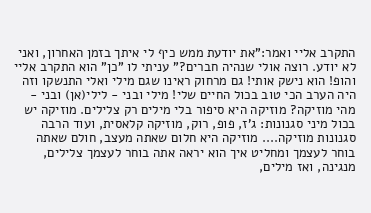התקרב אליי ואמר:"את יודעת ממש כיף לי איתך בזמן האחרון, ואני לא יודע. רוצה אולי שנהיה חברים?" עניתי לו "כן" הוא התקרב אליי והופ! הוא נישק אותי! גם מרחוק ראינו שגם מילי ואלי התנשקו וזה היה הערב הכי טוב בכול החיים שלי! מילי ובני - לילי(אן) ובני -
מהי מוזיקה? מוזיקה היא סיפור בלי מילים רק צלילים. מוזיקה יש בכול מיני סגנונות: ג'ז, פופ, רוק, מוזיקה קלאסית, ועוד הרבה סגנונות מוזיקה.... מוזיקה היא חלום שאתה מעצב, חולם שאתה בוחר לעצמך ומחליט איך הוא יראה אתה בוחר לעצמך צלילים, מנגינה, ואז מילים,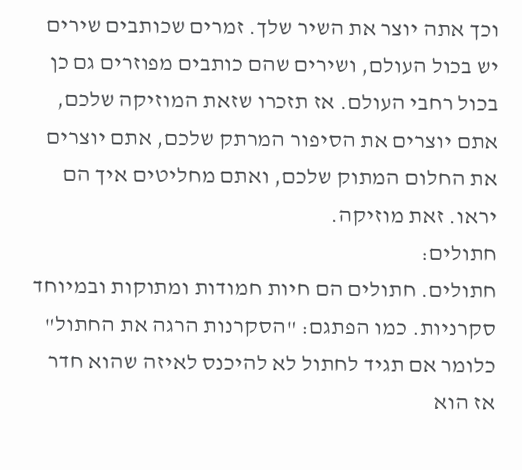וכך אתה יוצר את השיר שלך. זמרים שכותבים שירים יש בכול העולם, ושירים שהם כותבים מפוזרים גם כן בכול רחבי העולם. אז תזכרו שזאת המוזיקה שלכם, אתם יוצרים את הסיפור המרתק שלכם, אתם יוצרים את החלום המתוק שלכם, ואתם מחליטים איך הם יראו. זאת מוזיקה.
חתולים:
חתולים. חתולים הם חיות חמודות ומתוקות ובמיוחד סקרניות. כמו הפתגם: "הסקרנות הרגה את החתול" כלומר אם תגיד לחתול לא להיכנס לאיזה שהוא חדר אז הוא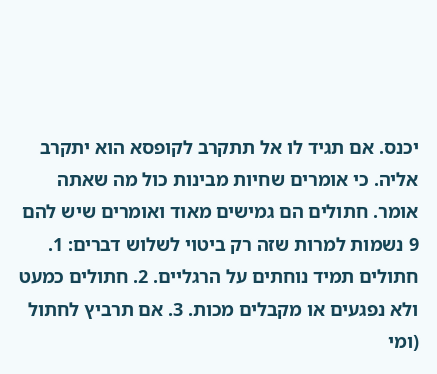יכנס. אם תגיד לו אל תתקרב לקופסא הוא יתקרב אליה. כי אומרים שחיות מבינות כול מה שאתה אומר. חתולים הם גמישים מאוד ואומרים שיש להם 9 נשמות למרות שזה רק ביטוי לשלוש דברים: 1. חתולים תמיד נוחתים על הרגליים. 2. חתולים כמעט ולא נפגעים או מקבלים מכות. 3. אם תרביץ לחתול (ומי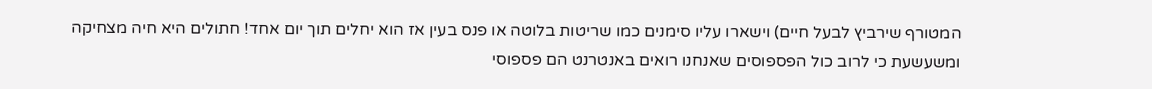המטורף שירביץ לבעל חיים) וישארו עליו סימנים כמו שריטות בלוטה או פנס בעין אז הוא יחלים תוך יום אחד! חתולים היא חיה מצחיקה ומשעשעת כי לרוב כול הפספוסים שאנחנו רואים באנטרנט הם פספוסי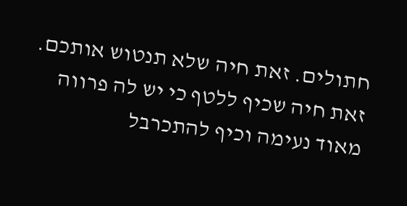חתולים. זאת חיה שלא תנטוש אותכם. זאת חיה שכיף ללטף כי יש לה פרווה מאוד נעימה וכיף להתכרבל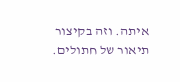איתה. וזה בקיצור תיאור של חתולים.